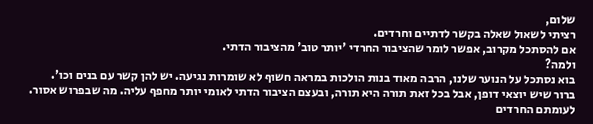שלום,
רציתי לשאול שאלה בקשר לדתיים וחרדים.
אם להסתכל מקרוב, אפשר לומר שהציבור החרדי 'יותר טוב' מהציבור הדתי.
ולמה?
בוא נסתכל על הנוער שלנו, הרבה מאוד בנות הולכות במראה חשוף לא שומרות נגיעה. יש להן קשר עם בנים וכו'.
ברור שיש יוצאי דופן, אבל בכל זאת תורה היא תורה, ובעצם הציבור הדתי לאומי יותר מחפף עליה. מה שבפרוש אסור.
לעומתם החרדים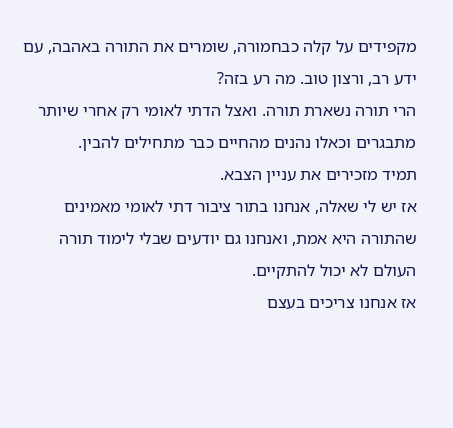מקפידים על קלה כבחמורה, שומרים את התורה באהבה, עם ידע רב, ורצון טוב. מה רע בזה?
הרי תורה נשארת תורה. ואצל הדתי לאומי רק אחרי שיותר מתבגרים וכאלו נהנים מהחיים כבר מתחילים להבין.
תמיד מזכירים את עניין הצבא.
אז יש לי שאלה, אנחנו בתור ציבור דתי לאומי מאמינים שהתורה היא אמת, ואנחנו גם יודעים שבלי לימוד תורה העולם לא יכול להתקיים.
אז אנחנו צריכים בעצם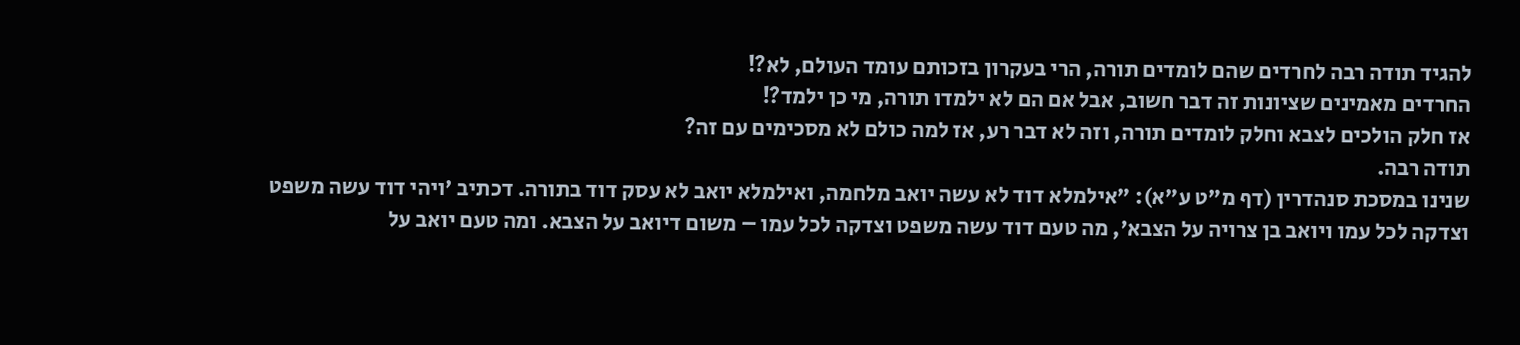להגיד תודה רבה לחרדים שהם לומדים תורה, הרי בעקרון בזכותם עומד העולם, לא?!
החרדים מאמינים שציונות זה דבר חשוב, אבל אם הם לא ילמדו תורה, מי כן ילמד?!
אז חלק הולכים לצבא וחלק לומדים תורה, וזה לא דבר רע, אז למה כולם לא מסכימים עם זה?
תודה רבה.
שנינו במסכת סנהדרין (דף מ"ט ע"א): "אילמלא דוד לא עשה יואב מלחמה, ואילמלא יואב לא עסק דוד בתורה. דכתיב 'ויהי דוד עשה משפט וצדקה לכל עמו ויואב בן צרויה על הצבא', מה טעם דוד עשה משפט וצדקה לכל עמו – משום דיואב על הצבא. ומה טעם יואב על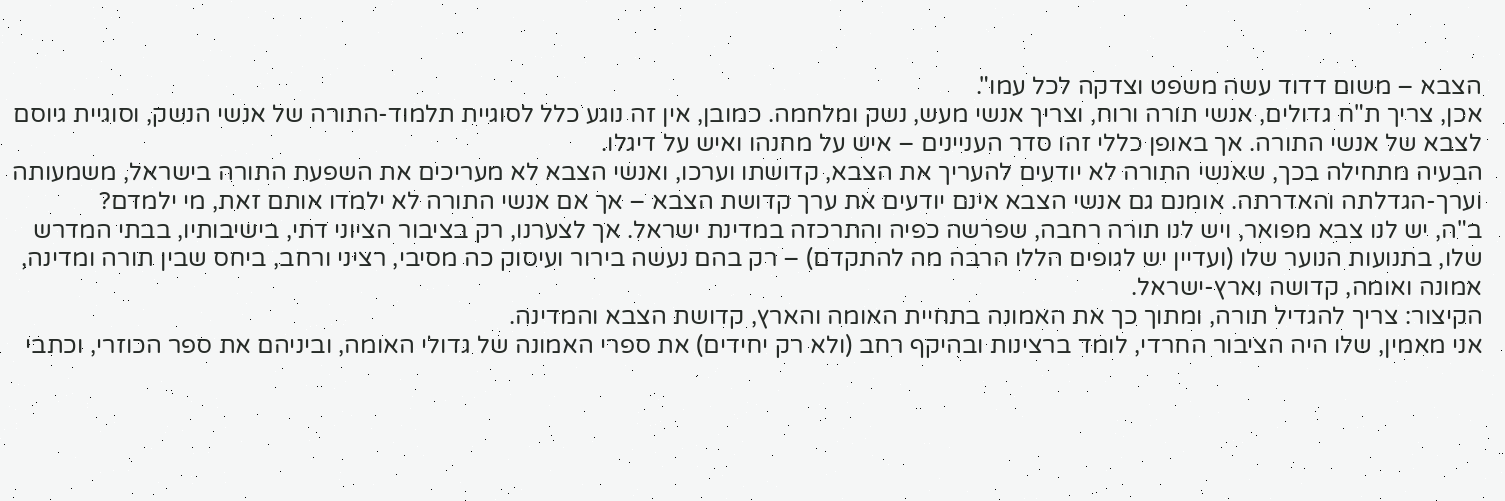הצבא – משום דדוד עשה משפט וצדקה לכל עמו".
אכן, צריך ת"ח גדולים, אנשי תורה ורוח, וצריך אנשי מעש, נשק ומלחמה. כמובן, אין זה נוגע כלל לסוגיית תלמוד-התורה של אנשי הנשק, וסוגיית גיוסם לצבא של אנשי התורה. אך באופן כללי זהו סדר העניינים – איש על מחנהו ואיש על דיגלו.
הבעיה מתחילה בכך, שאנשי התורה לא יודעים להעריך את הצבא, קדושתו וערכו, ואנשי הצבא לא מעריכים את השפעת התורה בישראל, משמעותה וערך-הגדלתה והאדרתה. אומנם גם אנשי הצבא אינם יודעים את ערך קדושת הצבא – אך אם אנשי התורה לא ילמדו אותם זאת, מי ילמדם?
ב"ה, יש לנו צבא מפואר, ויש לנו תורה רחבה, שפרשה כפיה והתרכזה במדינת ישראל. אך לצערנו, רק בציבור הציוני דתי, בישיבותיו, בבתי המדרש שלו, בתנועות הנוער שלו (ועדיין יש לגופים הללו הרבה מה להתקדם) – רק בהם נעשה בירור ועיסוק כה מסיבי, רציני ורחב, ביחס שבין תורה ומדינה, אמונה ואומה, קדושה וארץ-ישראל.
הקיצור: צריך להגדיל תורה, ומתוך כך את האמונה בתחיית האומה והארץ, קדושת הצבא והמדינה.
אני מאמין, שלו היה הציבור החרדי, לומד ברצינות ובהיקף רחב (ולא רק יחידים) את ספרי האמונה של גדולי האומה, וביניהם את ספר הכוזרי, וכתבי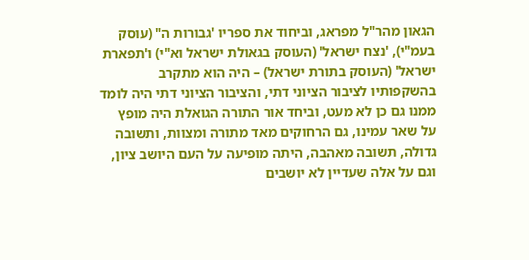הגאון מהר"ל מפראג, וביחוד את ספריו 'גבורות ה" (עוסק בעמ"י), 'נצח ישראל' (העוסק בגאולת ישראל וא"י) ו'תפארת ישראל' (העוסק בתורת ישראל) – היה הוא מתקרב בהשקפותיו לציבור הציוני דתי, והציבור הציוני דתי היה לומד ממנו גם כן לא מעט, וביחד אור התורה הגואלת היה מופץ על שאר עמינו, גם הרחוקים מאד מתורה ומצוות, ותשובה גדולה, תשובה מאהבה, היתה מופיעה על העם היושב ציון, וגם על אלה שעדיין לא יושבים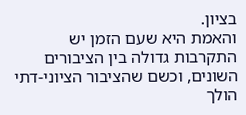בציון.
והאמת היא שעם הזמן יש התקרבות גדולה בין הציבורים השונים, וכשם שהציבור הציוני-דתי הולך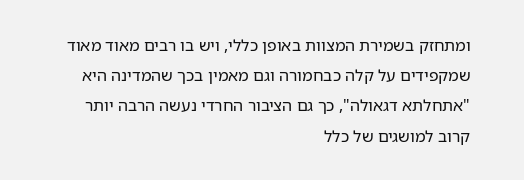ומתחזק בשמירת המצוות באופן כללי, ויש בו רבים מאוד מאוד שמקפידים על קלה כבחמורה וגם מאמין בכך שהמדינה היא "אתחלתא דגאולה", כך גם הציבור החרדי נעשה הרבה יותר קרוב למושגים של כלל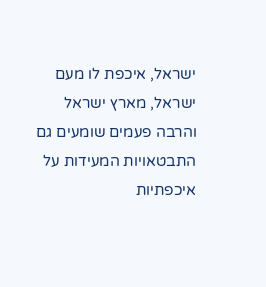ישראל, איכפת לו מעם ישראל, מארץ ישראל והרבה פעמים שומעים גם התבטאויות המעידות על איכפתיות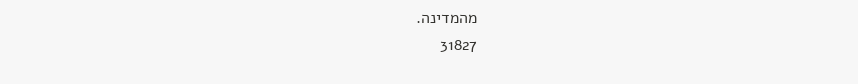מהמדינה.
31827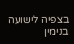בצפיה לישועה
בנימין